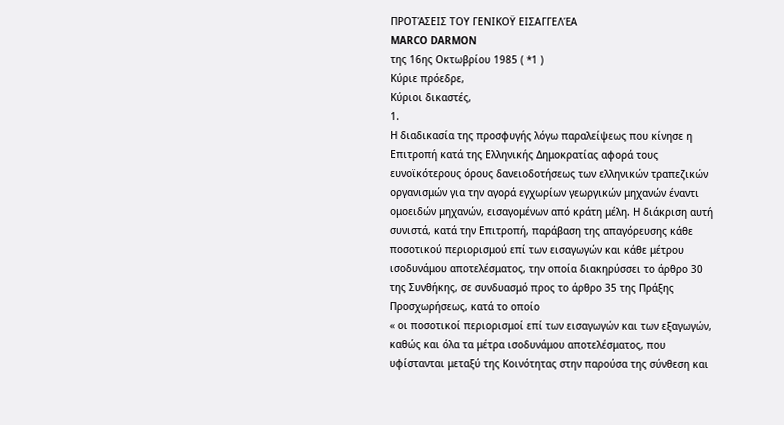ΠΡΟΤΆΣΕΙΣ ΤΟΥ ΓΕΝΙΚΟΫ ΕΙΣΑΓΓΕΛΈΑ
MARCO DARMON
της 16ης Οκτωβρίου 1985 ( *1 )
Κύριε πρόεδρε,
Κύριοι δικαστές,
1.
Η διαδικασία της προσφυγής λόγω παραλείψεως που κίνησε η Επιτροπή κατά της Ελληνικής Δημοκρατίας αφορά τους ευνοϊκότερους όρους δανειοδοτήσεως των ελληνικών τραπεζικών οργανισμών για την αγορά εγχωρίων γεωργικών μηχανών έναντι ομοειδών μηχανών, εισαγομένων από κράτη μέλη. Η διάκριση αυτή συνιστά, κατά την Επιτροπή, παράβαση της απαγόρευσης κάθε ποσοτικού περιορισμού επί των εισαγωγών και κάθε μέτρου ισοδυνάμου αποτελέσματος, την οποία διακηρύσσει το άρθρο 30 της Συνθήκης, σε συνδυασμό προς το άρθρο 35 της Πράξης Προσχωρήσεως, κατά το οποίο
« οι ποσοτικοί περιορισμοί επί των εισαγωγών και των εξαγωγών, καθώς και όλα τα μέτρα ισοδυνάμου αποτελέσματος, που υφίστανται μεταξύ της Κοινότητας στην παρούσα της σύνθεση και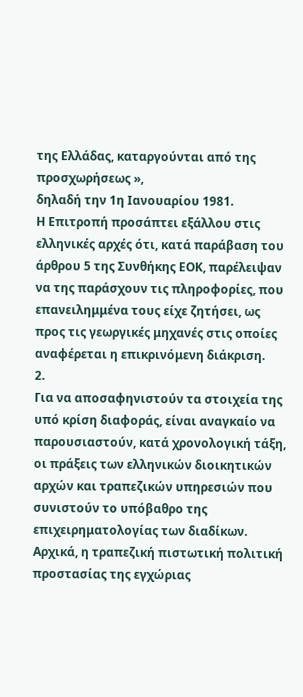της Ελλάδας, καταργούνται από της προσχωρήσεως »,
δηλαδή την 1η Ιανουαρίου 1981.
Η Επιτροπή προσάπτει εξάλλου στις ελληνικές αρχές ότι, κατά παράβαση του άρθρου 5 της Συνθήκης ΕΟΚ, παρέλειψαν να της παράσχουν τις πληροφορίες, που επανειλημμένα τους είχε ζητήσει, ως προς τις γεωργικές μηχανές στις οποίες αναφέρεται η επικρινόμενη διάκριση.
2.
Για να αποσαφηνιστούν τα στοιχεία της υπό κρίση διαφοράς, είναι αναγκαίο να παρουσιαστούν, κατά χρονολογική τάξη, οι πράξεις των ελληνικών διοικητικών αρχών και τραπεζικών υπηρεσιών που συνιστούν το υπόβαθρο της επιχειρηματολογίας των διαδίκων.
Αρχικά, η τραπεζική πιστωτική πολιτική προστασίας της εγχώριας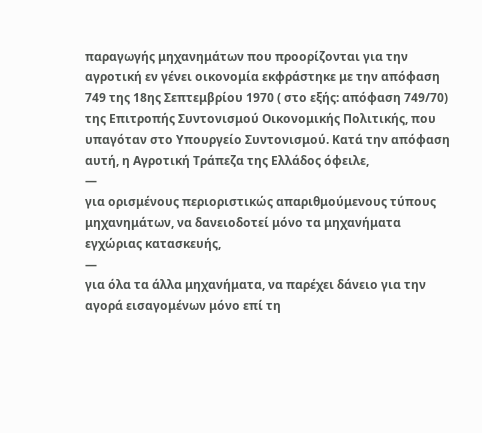παραγωγής μηχανημάτων που προορίζονται για την αγροτική εν γένει οικονομία εκφράστηκε με την απόφαση 749 της 18ης Σεπτεμβρίου 1970 ( στο εξής: απόφαση 749/70) της Επιτροπής Συντονισμού Οικονομικής Πολιτικής, που υπαγόταν στο Υπουργείο Συντονισμού. Κατά την απόφαση αυτή, η Αγροτική Τράπεζα της Ελλάδος όφειλε,
—
για ορισμένους περιοριστικώς απαριθμούμενους τύπους μηχανημάτων, να δανειοδοτεί μόνο τα μηχανήματα εγχώριας κατασκευής,
—
για όλα τα άλλα μηχανήματα, να παρέχει δάνειο για την αγορά εισαγομένων μόνο επί τη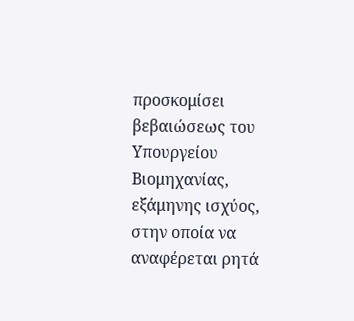προσκομίσει βεβαιώσεως του Υπουργείου Βιομηχανίας, εξάμηνης ισχύος, στην οποία να αναφέρεται ρητά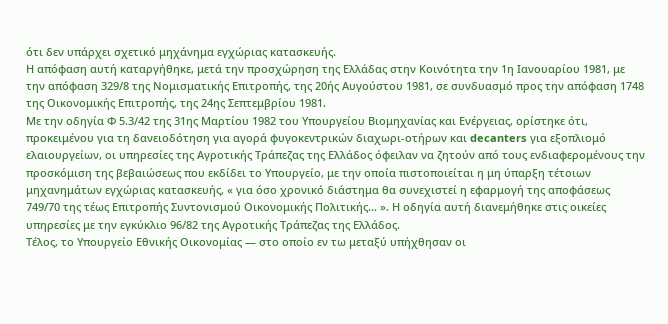ότι δεν υπάρχει σχετικό μηχάνημα εγχώριας κατασκευής.
Η απόφαση αυτή καταργήθηκε, μετά την προσχώρηση της Ελλάδας στην Κοινότητα την 1η Ιανουαρίου 1981, με την απόφαση 329/8 της Νομισματικής Επιτροπής, της 20ής Αυγούστου 1981, σε συνδυασμό προς την απόφαση 1748 της Οικονομικής Επιτροπής, της 24ης Σεπτεμβρίου 1981.
Με την οδηγία Φ 5.3/42 της 31ης Μαρτίου 1982 του Υπουργείου Βιομηχανίας και Ενέργειας, ορίστηκε ότι, προκειμένου για τη δανειοδότηση για αγορά φυγοκεντρικών διαχωρι-οτήρων και decanters για εξοπλιομό ελαιουργείων, οι υπηρεσίες της Αγροτικής Τράπεζας της Ελλάδος όφειλαν να ζητούν από τους ενδιαφερομένους την προσκόμιση της βεβαιώσεως που εκδίδει το Υπουργείο, με την οποία πιστοποιείται η μη ύπαρξη τέτοιων μηχανημάτων εγχώριας κατασκευής, « για όσο χρονικό διάστημα θα συνεχιστεί η εφαρμογή της αποφάσεως 749/70 της τέως Επιτροπής Συντονισμού Οικονομικής Πολιτικής... ». Η οδηγία αυτή διανεμήθηκε στις οικείες υπηρεσίες με την εγκύκλιο 96/82 της Αγροτικής Τράπεζας της Ελλάδος.
Τέλος, το Υπουργείο Εθνικής Οικονομίας — στο οποίο εν τω μεταξύ υπήχθησαν οι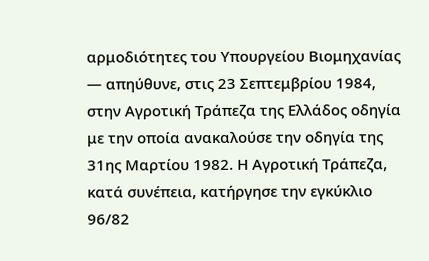αρμοδιότητες του Υπουργείου Βιομηχανίας — απηύθυνε, στις 23 Σεπτεμβρίου 1984, στην Αγροτική Τράπεζα της Ελλάδος οδηγία με την οποία ανακαλούσε την οδηγία της 31ης Μαρτίου 1982. Η Αγροτική Τράπεζα, κατά συνέπεια, κατήργησε την εγκύκλιο 96/82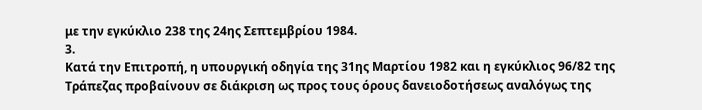με την εγκύκλιο 238 της 24ης Σεπτεμβρίου 1984.
3.
Κατά την Επιτροπή, η υπουργική οδηγία της 31ης Μαρτίου 1982 και η εγκύκλιος 96/82 της Τράπεζας προβαίνουν σε διάκριση ως προς τους όρους δανειοδοτήσεως αναλόγως της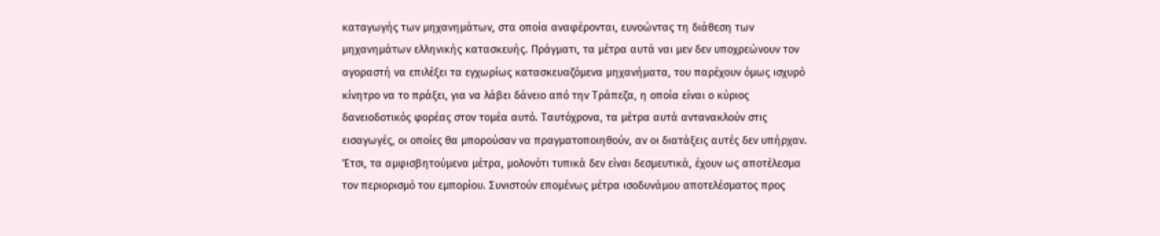καταγωγής των μηχανημάτων, στα οποία αναφέρονται, ευνοώντας τη διάθεση των μηχανημάτων ελληνικής κατασκευής. Πράγματι, τα μέτρα αυτά ναι μεν δεν υποχρεώνουν τον αγοραστή να επιλέξει τα εγχωρίως κατασκευαζόμενα μηχανήματα, του παρέχουν όμως ισχυρό κίνητρο να το πράξει, για να λάβει δάνειο από την Τράπεζα, η οποία είναι ο κύριος δανειοδοτικός φορέας στον τομέα αυτό. Ταυτόχρονα, τα μέτρα αυτά αντανακλούν στις εισαγωγές, οι οποίες θα μπορούσαν να πραγματοποιηθούν, αν οι διατάξεις αυτές δεν υπήρχαν. 'Ετσι, τα αμφισβητούμενα μέτρα, μολονότι τυπικά δεν είναι δεσμευτικά, έχουν ως αποτέλεσμα τον περιορισμό του εμπορίου. Συνιστούν επομένως μέτρα ισοδυνάμου αποτελέσματος προς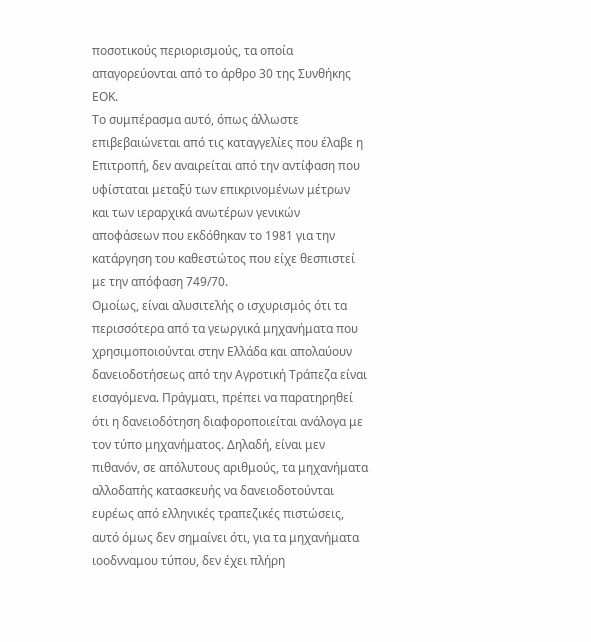ποσοτικούς περιορισμούς, τα οποία απαγορεύονται από το άρθρο 30 της Συνθήκης ΕΟΚ.
Το συμπέρασμα αυτό, όπως άλλωστε επιβεβαιώνεται από τις καταγγελίες που έλαβε η Επιτροπή, δεν αναιρείται από την αντίφαση που υφίσταται μεταξύ των επικρινομένων μέτρων και των ιεραρχικά ανωτέρων γενικών αποφάσεων που εκδόθηκαν το 1981 για την κατάργηση του καθεστώτος που είχε θεσπιστεί με την απόφαση 749/70.
Ομοίως, είναι αλυσιτελής ο ισχυρισμός ότι τα περισσότερα από τα γεωργικά μηχανήματα που χρησιμοποιούνται στην Ελλάδα και απολαύουν δανειοδοτήσεως από την Αγροτική Τράπεζα είναι εισαγόμενα. Πράγματι, πρέπει να παρατηρηθεί ότι η δανειοδότηση διαφοροποιείται ανάλογα με τον τύπο μηχανήματος. Δηλαδή, είναι μεν πιθανόν, σε απόλυτους αριθμούς, τα μηχανήματα αλλοδαπής κατασκευής να δανειοδοτούνται ευρέως από ελληνικές τραπεζικές πιστώσεις, αυτό όμως δεν σημαίνει ότι, για τα μηχανήματα ιοοδνναμου τύπου, δεν έχει πλήρη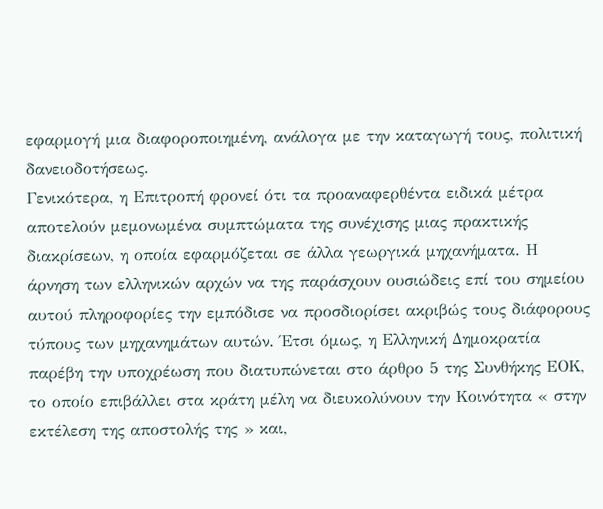εφαρμογή μια διαφοροποιημένη, ανάλογα με την καταγωγή τους, πολιτική δανειοδοτήσεως.
Γενικότερα, η Επιτροπή φρονεί ότι τα προαναφερθέντα ειδικά μέτρα αποτελούν μεμονωμένα συμπτώματα της συνέχισης μιας πρακτικής διακρίσεων, η οποία εφαρμόζεται σε άλλα γεωργικά μηχανήματα. Η άρνηση των ελληνικών αρχών να της παράσχουν ουσιώδεις επί του σημείου αυτού πληροφορίες την εμπόδισε να προσδιορίσει ακριβώς τους διάφορους τύπους των μηχανημάτων αυτών. Έτσι όμως, η Ελληνική Δημοκρατία παρέβη την υποχρέωση που διατυπώνεται στο άρθρο 5 της Συνθήκης ΕΟΚ, το οποίο επιβάλλει στα κράτη μέλη να διευκολύνουν την Κοινότητα « στην εκτέλεση της αποστολής της » και,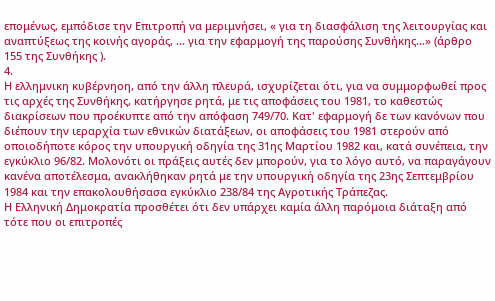επομένως, εμπόδισε την Επιτροπή να μεριμνήσει, « για τη διασφάλιση της λειτουργίας και αναπτύξεως της κοινής αγοράς, ... για την εφαρμογή της παρούσης Συνθήκης...» (άρθρο 155 της Συνθήκης ).
4.
Η ελλημνικη κυβέρνηοη, από την άλλη πλευρά, ισχυρίζεται ότι, για να συμμορφωθεί προς τις αρχές της Συνθήκης, κατήργησε ρητά, με τις αποφάσεις του 1981, το καθεστώς διακρίσεων που προέκυπτε από την απόφαση 749/70. Κατ' εφαρμογή δε των κανόνων που διέπουν την ιεραρχία των εθνικών διατάξεων, οι αποφάσεις του 1981 στερούν από οποιοδήποτε κόρος την υπουργική οδηγία της 31ης Μαρτίου 1982 και, κατά συνέπεια, την εγκύκλιο 96/82. Μολονότι οι πράξεις αυτές δεν μπορούν, για το λόγο αυτό, να παραγάγουν κανένα αποτέλεσμα, ανακλήθηκαν ρητά με την υπουργική οδηγία της 23ης Σεπτεμβρίου 1984 και την επακολουθήσασα εγκύκλιο 238/84 της Αγροτικής Τράπεζας.
Η Ελληνική Δημοκρατία προσθέτει ότι δεν υπάρχει καμία άλλη παρόμοια διάταξη από τότε που οι επιτροπές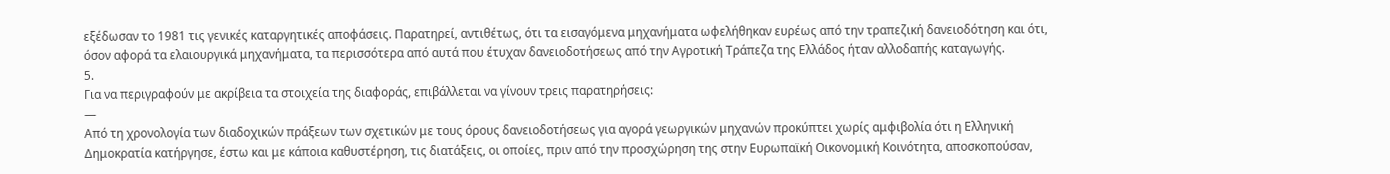εξέδωσαν το 1981 τις γενικές καταργητικές αποφάσεις. Παρατηρεί, αντιθέτως, ότι τα εισαγόμενα μηχανήματα ωφελήθηκαν ευρέως από την τραπεζική δανειοδότηση και ότι, όσον αφορά τα ελαιουργικά μηχανήματα, τα περισσότερα από αυτά που έτυχαν δανειοδοτήσεως από την Αγροτική Τράπεζα της Ελλάδος ήταν αλλοδαπής καταγωγής.
5.
Για να περιγραφούν με ακρίβεια τα στοιχεία της διαφοράς, επιβάλλεται να γίνουν τρεις παρατηρήσεις:
—
Από τη χρονολογία των διαδοχικών πράξεων των σχετικών με τους όρους δανειοδοτήσεως για αγορά γεωργικών μηχανών προκύπτει χωρίς αμφιβολία ότι η Ελληνική Δημοκρατία κατήργησε, έστω και με κάποια καθυστέρηση, τις διατάξεις, οι οποίες, πριν από την προσχώρηση της στην Ευρωπαϊκή Οικονομική Κοινότητα, αποσκοπούσαν,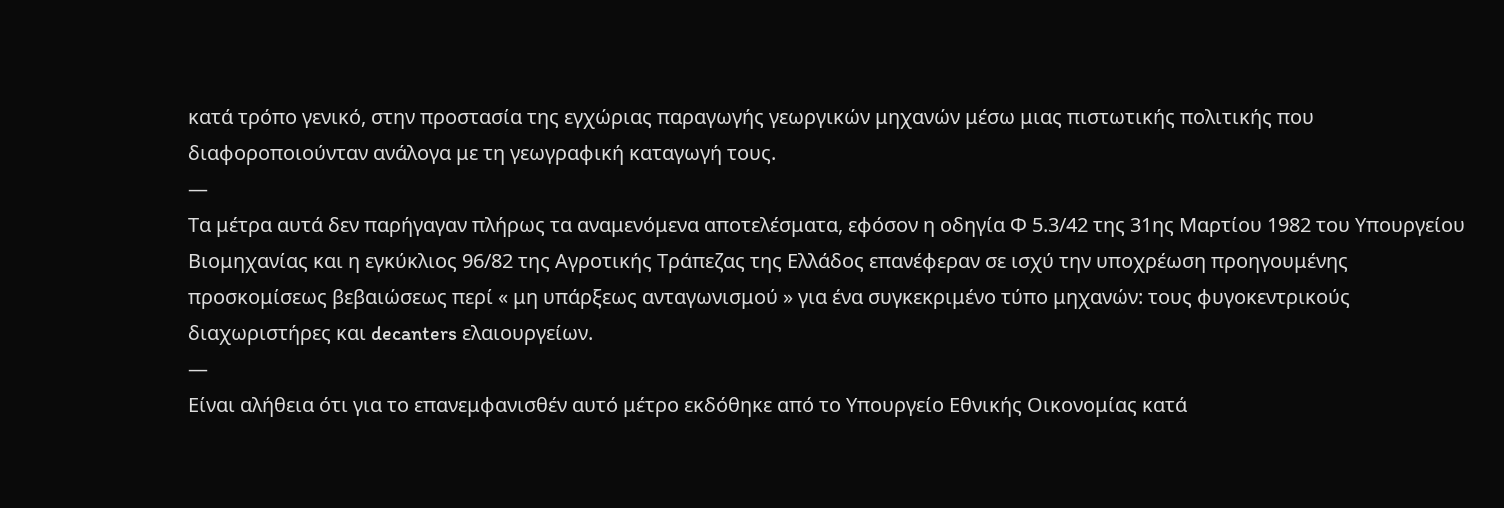κατά τρόπο γενικό, στην προστασία της εγχώριας παραγωγής γεωργικών μηχανών μέσω μιας πιστωτικής πολιτικής που διαφοροποιούνταν ανάλογα με τη γεωγραφική καταγωγή τους.
—
Τα μέτρα αυτά δεν παρήγαγαν πλήρως τα αναμενόμενα αποτελέσματα, εφόσον η οδηγία Φ 5.3/42 της 31ης Μαρτίου 1982 του Υπουργείου Βιομηχανίας και η εγκύκλιος 96/82 της Αγροτικής Τράπεζας της Ελλάδος επανέφεραν σε ισχύ την υποχρέωση προηγουμένης προσκομίσεως βεβαιώσεως περί « μη υπάρξεως ανταγωνισμού » για ένα συγκεκριμένο τύπο μηχανών: τους φυγοκεντρικούς διαχωριστήρες και decanters ελαιουργείων.
—
Είναι αλήθεια ότι για το επανεμφανισθέν αυτό μέτρο εκδόθηκε από το Υπουργείο Εθνικής Οικονομίας κατά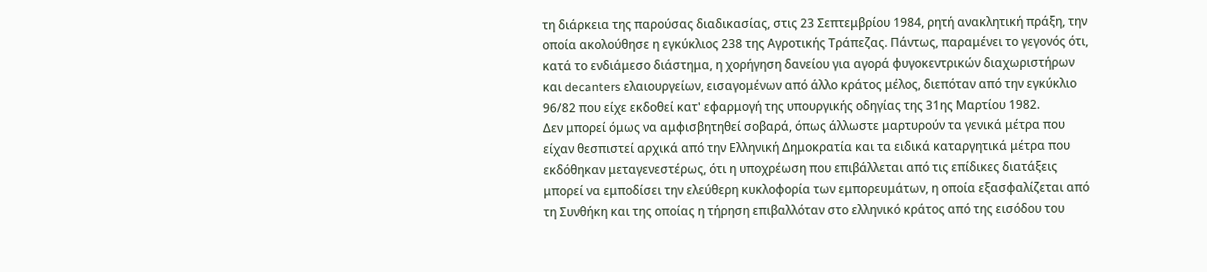τη διάρκεια της παρούσας διαδικασίας, στις 23 Σεπτεμβρίου 1984, ρητή ανακλητική πράξη, την οποία ακολούθησε η εγκύκλιος 238 της Αγροτικής Τράπεζας. Πάντως, παραμένει το γεγονός ότι, κατά το ενδιάμεσο διάστημα, η χορήγηση δανείου για αγορά φυγοκεντρικών διαχωριστήρων και decanters ελαιουργείων, εισαγομένων από άλλο κράτος μέλος, διεπόταν από την εγκύκλιο 96/82 που είχε εκδοθεί κατ' εφαρμογή της υπουργικής οδηγίας της 31ης Μαρτίου 1982.
Δεν μπορεί όμως να αμφισβητηθεί σοβαρά, όπως άλλωστε μαρτυρούν τα γενικά μέτρα που είχαν θεσπιστεί αρχικά από την Ελληνική Δημοκρατία και τα ειδικά καταργητικά μέτρα που εκδόθηκαν μεταγενεστέρως, ότι η υποχρέωση που επιβάλλεται από τις επίδικες διατάξεις μπορεί να εμποδίσει την ελεύθερη κυκλοφορία των εμπορευμάτων, η οποία εξασφαλίζεται από τη Συνθήκη και της οποίας η τήρηση επιβαλλόταν στο ελληνικό κράτος από της εισόδου του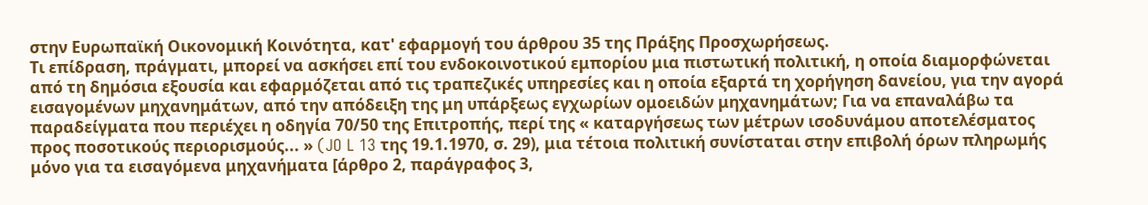στην Ευρωπαϊκή Οικονομική Κοινότητα, κατ' εφαρμογή του άρθρου 35 της Πράξης Προσχωρήσεως.
Τι επίδραση, πράγματι, μπορεί να ασκήσει επί του ενδοκοινοτικού εμπορίου μια πιστωτική πολιτική, η οποία διαμορφώνεται από τη δημόσια εξουσία και εφαρμόζεται από τις τραπεζικές υπηρεσίες και η οποία εξαρτά τη χορήγηση δανείου, για την αγορά εισαγομένων μηχανημάτων, από την απόδειξη της μη υπάρξεως εγχωρίων ομοειδών μηχανημάτων; Για να επαναλάβω τα παραδείγματα που περιέχει η οδηγία 70/50 της Επιτροπής, περί της « καταργήσεως των μέτρων ισοδυνάμου αποτελέσματος προς ποσοτικούς περιορισμούς... » (JO L 13 της 19.1.1970, σ. 29), μια τέτοια πολιτική συνίσταται στην επιβολή όρων πληρωμής μόνο για τα εισαγόμενα μηχανήματα [άρθρο 2, παράγραφος 3,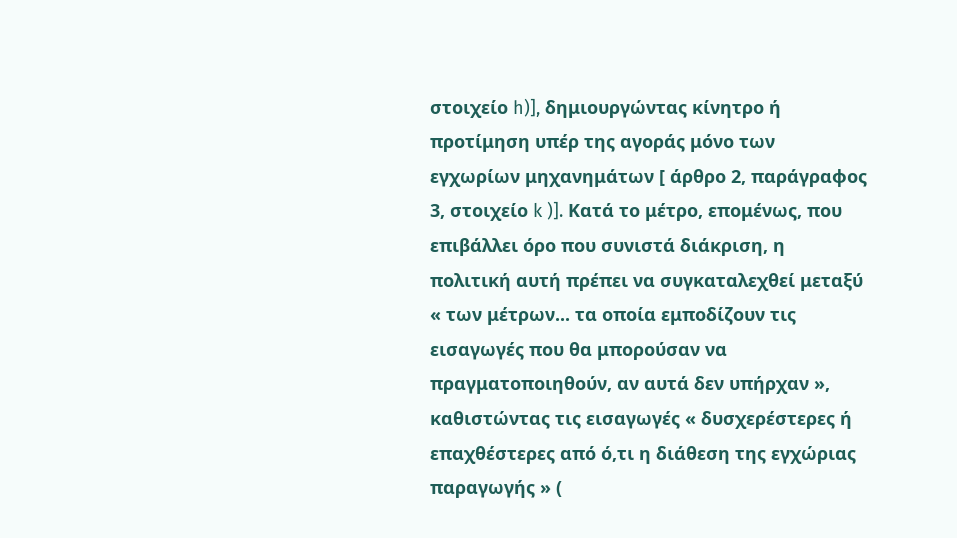στοιχείο h)], δημιουργώντας κίνητρο ή προτίμηση υπέρ της αγοράς μόνο των εγχωρίων μηχανημάτων [ άρθρο 2, παράγραφος 3, στοιχείο k )]. Κατά το μέτρο, επομένως, που επιβάλλει όρο που συνιστά διάκριση, η πολιτική αυτή πρέπει να συγκαταλεχθεί μεταξύ « των μέτρων... τα οποία εμποδίζουν τις εισαγωγές που θα μπορούσαν να πραγματοποιηθούν, αν αυτά δεν υπήρχαν », καθιστώντας τις εισαγωγές « δυσχερέστερες ή επαχθέστερες από ό,τι η διάθεση της εγχώριας παραγωγής » (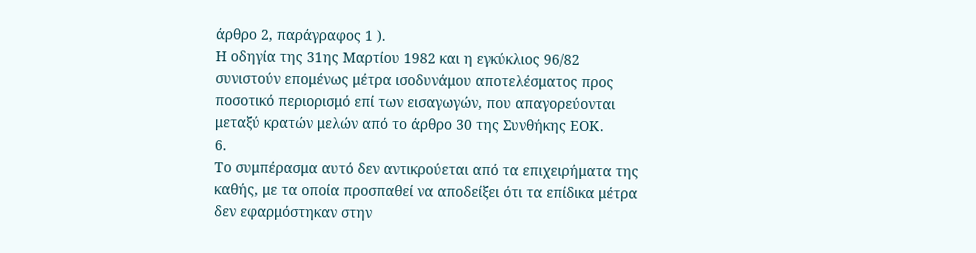άρθρο 2, παράγραφος 1 ).
Η οδηγία της 31ης Μαρτίου 1982 και η εγκύκλιος 96/82 συνιστούν επομένως μέτρα ισοδυνάμου αποτελέσματος προς ποσοτικό περιορισμό επί των εισαγωγών, που απαγορεύονται μεταξύ κρατών μελών από το άρθρο 30 της Συνθήκης ΕΟΚ.
6.
Το συμπέρασμα αυτό δεν αντικρούεται από τα επιχειρήματα της καθής, με τα οποία προσπαθεί να αποδείξει ότι τα επίδικα μέτρα δεν εφαρμόστηκαν στην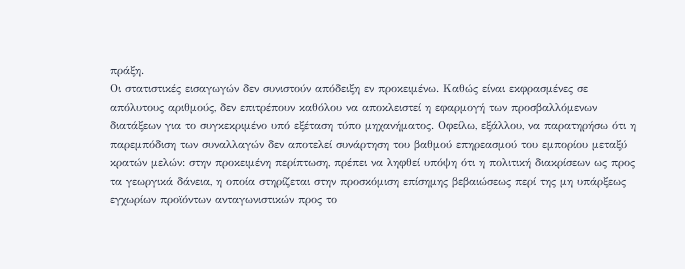πράξη.
Οι στατιστικές εισαγωγών δεν συνιστούν απόδειξη εν προκειμένω. Καθώς είναι εκφρασμένες σε απόλυτους αριθμούς, δεν επιτρέπουν καθόλου να αποκλειστεί η εφαρμογή των προσβαλλόμενων διατάξεων για το συγκεκριμένο υπό εξέταση τύπο μηχανήματος. Οφείλω, εξάλλου, να παρατηρήσω ότι η παρεμπόδιση των συναλλαγών δεν αποτελεί συνάρτηση του βαθμού επηρεασμού του εμπορίου μεταξύ κρατών μελών: στην προκειμένη περίπτωση, πρέπει να ληφθεί υπόψη ότι η πολιτική διακρίσεων ως προς τα γεωργικά δάνεια, η οποία στηρίζεται στην προσκόμιση επίσημης βεβαιώσεως περί της μη υπάρξεως εγχωρίων προϊόντων ανταγωνιστικών προς το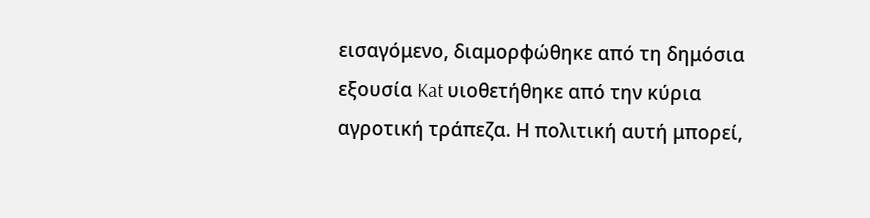εισαγόμενο, διαμορφώθηκε από τη δημόσια εξουσία Kat υιοθετήθηκε από την κύρια αγροτική τράπεζα. Η πολιτική αυτή μπορεί,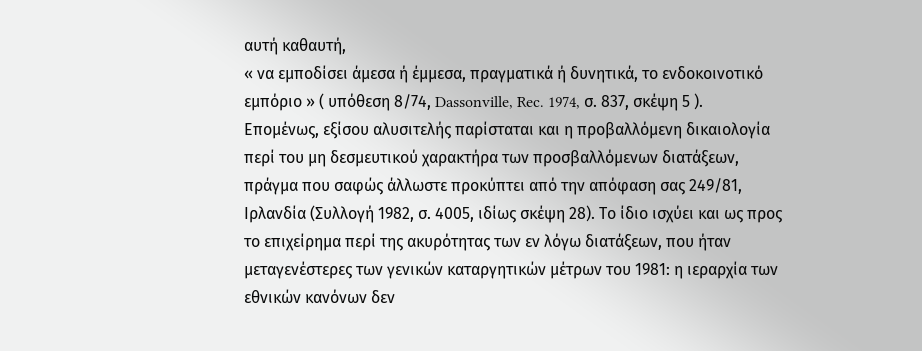αυτή καθαυτή,
« να εμποδίσει άμεσα ή έμμεσα, πραγματικά ή δυνητικά, το ενδοκοινοτικό εμπόριο » ( υπόθεση 8/74, Dassonville, Rec. 1974, σ. 837, σκέψη 5 ).
Επομένως, εξίσου αλυσιτελής παρίσταται και η προβαλλόμενη δικαιολογία περί του μη δεσμευτικού χαρακτήρα των προσβαλλόμενων διατάξεων, πράγμα που σαφώς άλλωστε προκύπτει από την απόφαση σας 249/81, Ιρλανδία (Συλλογή 1982, σ. 4005, ιδίως σκέψη 28). Το ίδιο ισχύει και ως προς το επιχείρημα περί της ακυρότητας των εν λόγω διατάξεων, που ήταν μεταγενέστερες των γενικών καταργητικών μέτρων του 1981: η ιεραρχία των εθνικών κανόνων δεν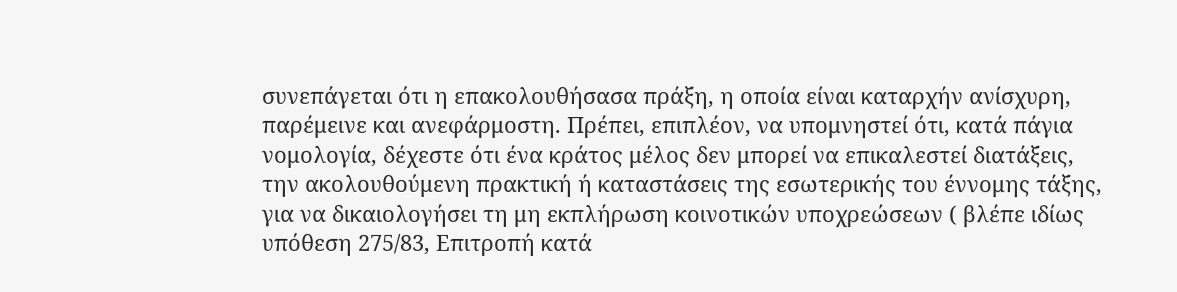συνεπάγεται ότι η επακολουθήσασα πράξη, η οποία είναι καταρχήν ανίσχυρη, παρέμεινε και ανεφάρμοστη. Πρέπει, επιπλέον, να υπομνηστεί ότι, κατά πάγια νομολογία, δέχεστε ότι ένα κράτος μέλος δεν μπορεί να επικαλεστεί διατάξεις, την ακολουθούμενη πρακτική ή καταστάσεις της εσωτερικής του έννομης τάξης, για να δικαιολογήσει τη μη εκπλήρωση κοινοτικών υποχρεώσεων ( βλέπε ιδίως υπόθεση 275/83, Επιτροπή κατά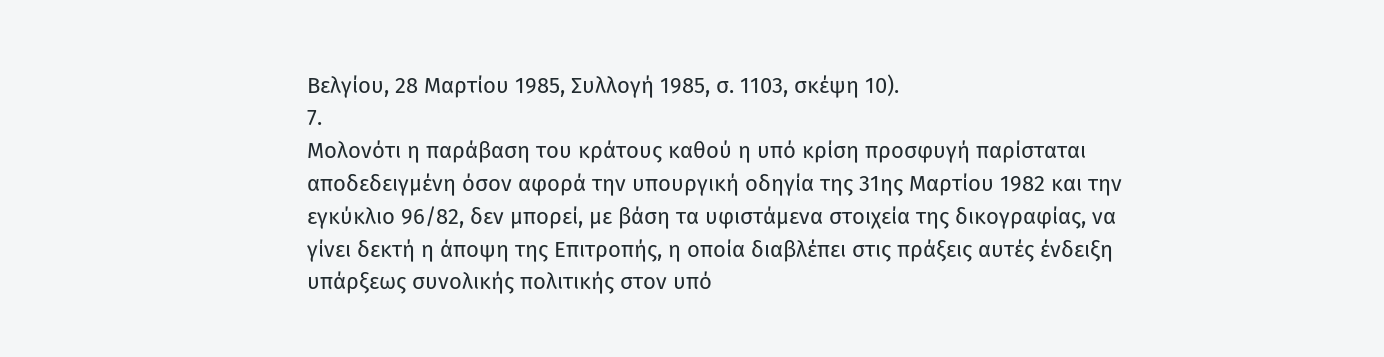Βελγίου, 28 Μαρτίου 1985, Συλλογή 1985, σ. 1103, σκέψη 10).
7.
Μολονότι η παράβαση του κράτους καθού η υπό κρίση προσφυγή παρίσταται αποδεδειγμένη όσον αφορά την υπουργική οδηγία της 31ης Μαρτίου 1982 και την εγκύκλιο 96/82, δεν μπορεί, με βάση τα υφιστάμενα στοιχεία της δικογραφίας, να γίνει δεκτή η άποψη της Επιτροπής, η οποία διαβλέπει στις πράξεις αυτές ένδειξη υπάρξεως συνολικής πολιτικής στον υπό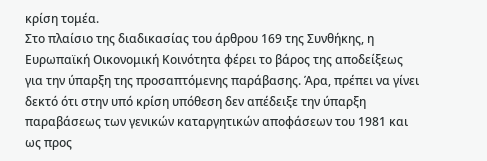κρίση τομέα.
Στο πλαίσιο της διαδικασίας του άρθρου 169 της Συνθήκης, η Ευρωπαϊκή Οικονομική Κοινότητα φέρει το βάρος της αποδείξεως για την ύπαρξη της προσαπτόμενης παράβασης. Άρα, πρέπει να γίνει δεκτό ότι στην υπό κρίση υπόθεση δεν απέδειξε την ύπαρξη παραβάσεως των γενικών καταργητικών αποφάσεων του 1981 και ως προς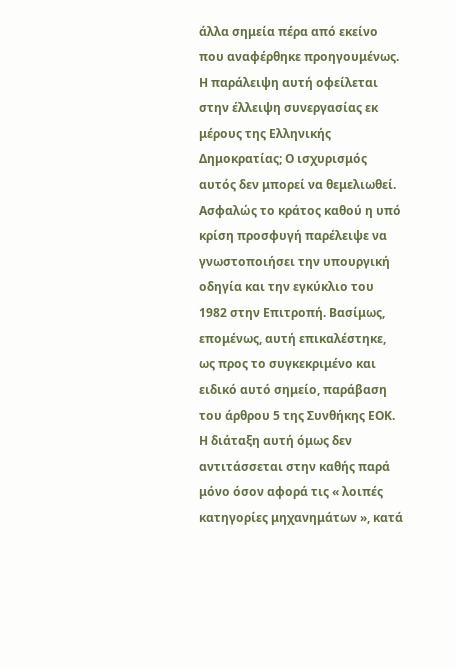άλλα σημεία πέρα από εκείνο που αναφέρθηκε προηγουμένως.
Η παράλειψη αυτή οφείλεται στην έλλειψη συνεργασίας εκ μέρους της Ελληνικής Δημοκρατίας; Ο ισχυρισμός αυτός δεν μπορεί να θεμελιωθεί. Ασφαλώς το κράτος καθού η υπό κρίση προσφυγή παρέλειψε να γνωστοποιήσει την υπουργική οδηγία και την εγκύκλιο του 1982 στην Επιτροπή. Βασίμως, επομένως, αυτή επικαλέστηκε, ως προς το συγκεκριμένο και ειδικό αυτό σημείο, παράβαση του άρθρου 5 της Συνθήκης ΕΟΚ. Η διάταξη αυτή όμως δεν αντιτάσσεται στην καθής παρά μόνο όσον αφορά τις « λοιπές κατηγορίες μηχανημάτων », κατά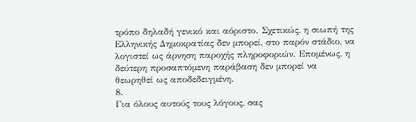τρόπο δηλαδή γενικό και αόριστο. Σχετικώς, η σιωπή της Ελληνικής Δημοκρατίας δεν μπορεί, στο παρόν στάδιο, να λογιστεί ως άρνηση παροχής πληροφοριών. Επομένως, η δεύτερη προσαπτόμενη παράβαση δεν μπορεί να θεωρηθεί ως αποδεδειγμένη.
8.
Για όλους αυτούς τους λόγους, σας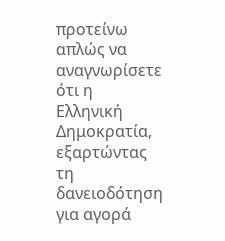προτείνω απλώς να αναγνωρίσετε ότι η Ελληνική Δημοκρατία, εξαρτώντας τη δανειοδότηση για αγορά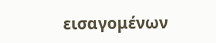εισαγομένων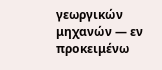γεωργικών μηχανών — εν προκειμένω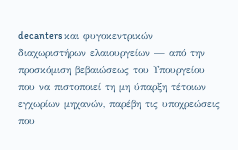decanters και φυγοκεντρικών διαχωριστήρων ελαιουργείων — από την προσκόμιση βεβαιώσεως του Υπουργείου που να πιστοποιεί τη μη ύπαρξη τέτοιων εγχωρίων μηχανών, παρέβη τις υποχρεώσεις που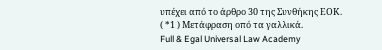υπέχει από το άρθρο 30 της Συνθήκης ΕΟΚ.
( *1 ) Μετάφραση οπό τα γαλλικά.
Full & Egal Universal Law Academy